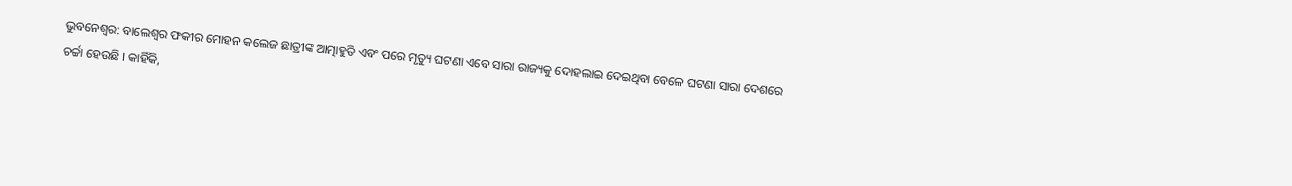ଭୁବନେଶ୍ବର: ବାଲେଶ୍ବର ଫକୀର ମୋହନ କଲେଜ ଛାତ୍ରୀଙ୍କ ଆତ୍ମାହୁତି ଏବଂ ପରେ ମୃତ୍ୟୁ ଘଟଣା ଏବେ ସାରା ରାଜ୍ୟକୁ ଦୋହଲାଇ ଦେଇଥିବା ବେଳେ ଘଟଣା ସାରା ଦେଶରେ ଚର୍ଚ୍ଚା ହେଉଛି । କାହିଁକି,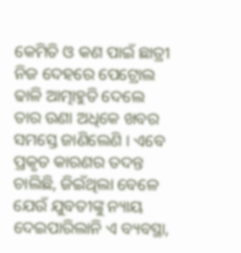କେମିତି ଓ କଣ ପାଇଁ ଛାତ୍ରୀ ନିଜ ଦେହରେ ପେଟ୍ରୋଲ ଢାଳି ଆତ୍ମାହୁତି ଦେଲେ ତାର ଉଣା ଅଧିକେ ଖବର ସମସ୍ତେ ଜାଣିଲେଣି । ଏବେ ପ୍ରକୃତ କାରଣର ତଦନ୍ତ ଚାଲିଛି, ଜିଇଁଥିଲା ବେଳେ ଯେଉଁ ଯୁବତୀଙ୍କୁ ନ୍ୟାୟ ଦେଇପାରିଲାନି ଏ ବ୍ୟବସ୍ଥା,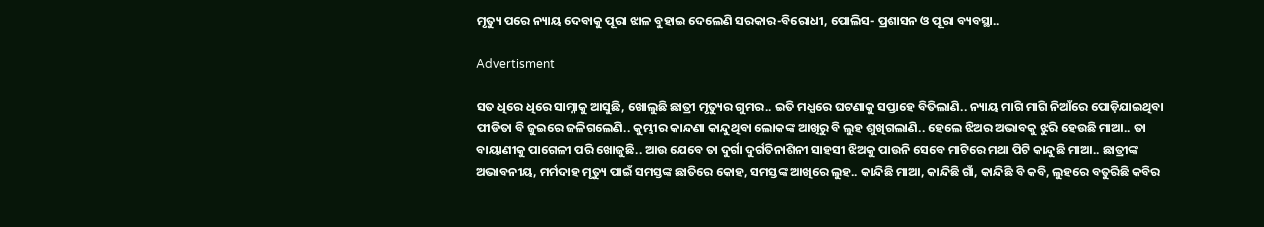ମୃତ୍ୟୁ ପରେ ନ୍ୟାୟ ଦେବାକୁ ପୂରା ଝାଳ ବୁହାଇ ଦେଲେଣି ସରକାର-ବିରୋଧୀ, ପୋଲିସ- ପ୍ରଶାସନ ଓ ପୂରା ବ୍ୟବସ୍ଥା..

Advertisment

ସତ ଧିରେ ଧିରେ ସାମ୍ନାକୁ ଆସୁଛି, ଖୋଲୁଛି ଛାତ୍ରୀ ମୃତ୍ୟୁର ଗୁମର.. ଇତି ମଧ୍ଯରେ ଘଟଣାକୁ ସପ୍ତାହେ ବିତିଲାଣି.. ନ୍ୟାୟ ମାଗି ମାଗି ନିଆଁରେ ପୋଡ଼ିଯାଇଥିବା ପୀଡିତା ବି ଜୁଇରେ ଜଳିଗଲେଣି.. କୁମ୍ଭୀର କାନ୍ଦଣା କାନ୍ଦୁଥିବା ଲୋକଙ୍କ ଆଖିରୁ ବି ଲୁହ ଶୁଖିଗଲାଣି.. ହେଲେ ଝିଅର ଅଭାବକୁ ଝୁରି ହେଉଛି ମାଆ.. ତା ବାୟାଣୀକୁ ପାଗେଳୀ ପରି ଖୋଜୁଛି.. ଆଉ ଯେବେ ତା ଦୁର୍ଗା ଦୁର୍ଗତିନାଶିନୀ ସାହସୀ ଝିଅକୁ ପାଉନି ସେବେ ମାଟିରେ ମଥା ପିଟି କାନ୍ଦୁଛି ମାଆ.. ଛାତ୍ରୀଙ୍କ ଅଭାବନୀୟ, ମର୍ମଦାହ ମୃତ୍ୟୁ ପାଇଁ ସମସ୍ତଙ୍କ ଛାତିରେ କୋହ, ସମସ୍ତଙ୍କ ଆଖିରେ ଲୁହ.. କାନ୍ଦିଛି ମାଆ, କାନ୍ଦିଛି ଗାଁ, କାନ୍ଦିଛି ବି କବି, ଲୁହରେ ବତୁରିଛି କବିର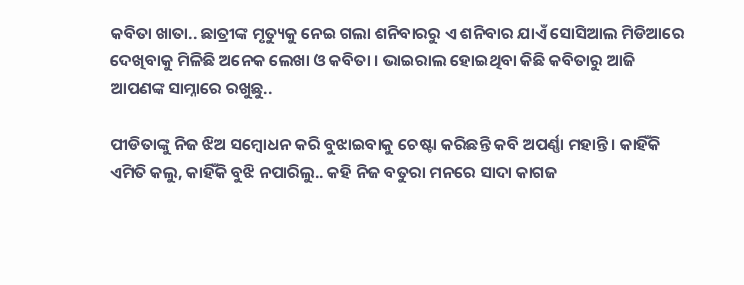କବିତା ଖାତା.. ଛାତ୍ରୀଙ୍କ ମୃତ୍ୟୁକୁ ନେଇ ଗଲା ଶନିବାରରୁ ଏ ଶନିବାର ଯାଏଁ ସୋସିଆଲ ମିଡିଆରେ ଦେଖିବାକୁ ମିଳିଛି ଅନେକ ଲେଖା ଓ କବିତା । ଭାଇରାଲ ହୋଇଥିବା କିଛି କବିତାରୁ ଆଜି ଆପଣଙ୍କ ସାମ୍ନାରେ ରଖୁଛୁ..

ପୀଡିତାଙ୍କୁ ନିଜ ଝିଅ ସମ୍ବୋଧନ କରି ବୁଝାଇବାକୁ ଚେଷ୍ଟା କରିଛନ୍ତି କବି ଅପର୍ଣ୍ଣା ମହାନ୍ତି । କାହିଁକି ଏମିତି କଲୁ, କାହିଁକି ବୁଝି ନପାରିଲୁ.. କହି ନିଜ ବତୁରା ମନରେ ସାଦା କାଗଜ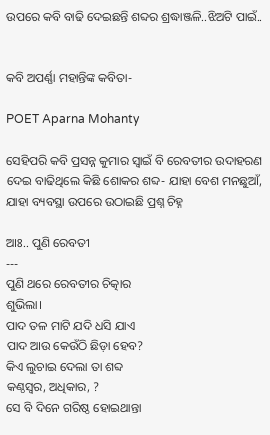ଉପରେ କବି ବାଢି ଦେଇଛନ୍ତି ଶବ୍ଦର ଶ୍ରଦ୍ଧାଞ୍ଜଳି..ଝିଅଟି ପାଇଁ..


କବି ଅପର୍ଣ୍ଣା ମହାନ୍ତିଙ୍କ କବିତା-

POET Aparna Mohanty

ସେହିପରି କବି ପ୍ରସନ୍ନ କୁମାର ସ୍ବାଇଁ ବି ରେବତୀର ଉଦାହରଣ ଦେଇ ବାଢିଥିଲେ କିଛି ଶୋକର ଶବ୍ଦ- ଯାହା ବେଶ ମନଛୁଆଁ, ଯାହା ବ୍ୟବସ୍ଥା ଉପରେ ଉଠାଇଛି ପ୍ରଶ୍ନ ଚିହ୍ନ

ଆଃ.. ପୁଣି ରେବତୀ
---
ପୁଣି ଥରେ ରେବତୀର ଚିତ୍କାର
ଶୁଭିଲା।
ପାଦ ତଳ ମାଟି ଯଦି ଧସି ଯାଏ
ପାଦ ଆଉ କେଉଁଠି ଛିଡ଼ା ହେବ?
କିଏ ଲୁଚାଇ ଦେଲା ତା ଶବ୍ଦ
କଣ୍ଠସ୍ୱର, ଅଧିକାର, ?
ସେ ବି ଦିନେ ଗରିଷ୍ଠ ହୋଇଥାନ୍ତା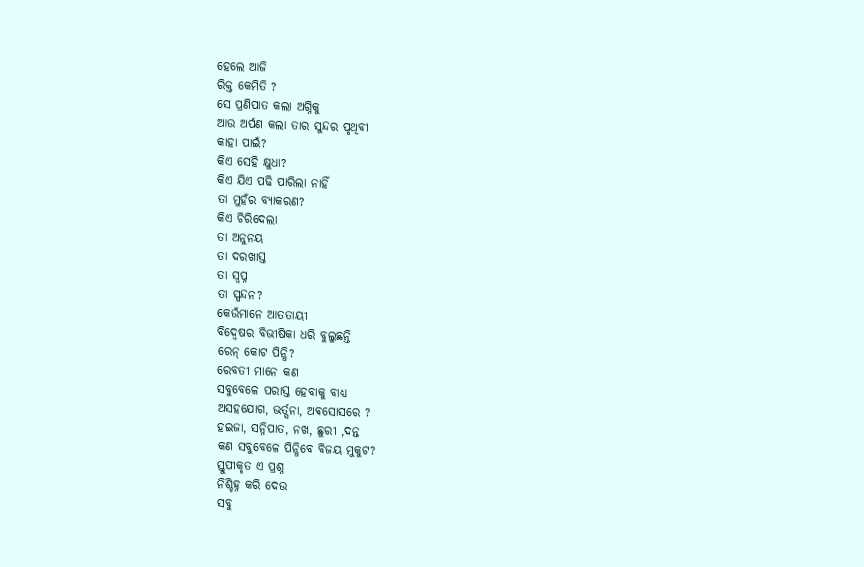ହେଲେ ଆଜି
ରିକ୍ତ କେମିତି ?
ସେ ପ୍ରଣିପାତ କଲା ଅଗ୍ନିକୁ
ଆଉ ଅର୍ପଣ କଲା ତାର ସୁନ୍ଦର ପୃଥିବୀ
କାହା ପାଇଁ?
କିଏ ସେହି କ୍ଷୁଧା?
କିଏ ଯିଏ ପଢି ପାରିଲା ନାହିଁ
ତା ମୁହଁର ବ୍ୟାକରଣ?
କିଏ ଚିରିଦେଲା
ତା ଅନୁନୟ
ତା ଦରଖାସ୍ତ
ତା ସ୍ବପ୍ନ
ତା ସ୍ପନ୍ଦନ?
କେଉଁମାନେ ଆତତାୟୀ
ବିଦ୍ୱେଷର ବିଭୀଷିକା ଧରି ବୁଲୁଛନ୍ତି
ରେନ୍ କୋଟ ପିନ୍ଧି?
ରେବତୀ ମାନେ କଣ
ସବୁବେଳେ ପରାସ୍ତ ହେବାକୁ ବାଧ୍ୟ
ଅସହଯୋଗ, ଭର୍ତ୍ସନା, ଅଵସୋସରେ ?
ହଇଜା, ସନ୍ନିପାତ, ନଖ, ଛୁରୀ ,ଦନ୍ତ
କଣ ସବୁବେଳେ ପିନ୍ଧିବେ ବିଜୟ ମୁକୁଟ?
ସ୍ତୁପୀକୃତ ଏ ପ୍ରଶ୍ନ
ନିଶ୍ଚିହ୍ନ କରି ଦେଉ
ସବୁ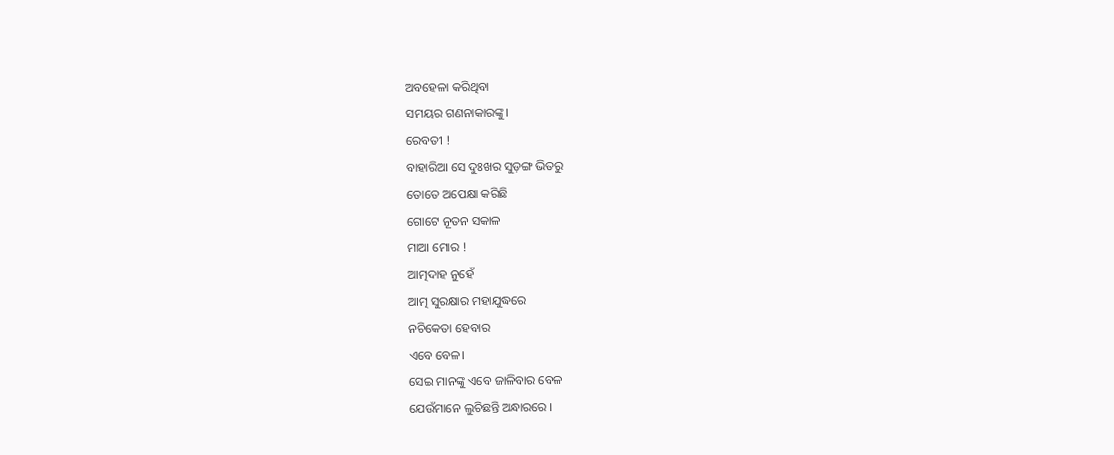ଅବହେଳା କରିଥିବା
ସମୟର ଗଣନାକାରଙ୍କୁ।
ରେବତୀ !
ବାହାରିଆ ସେ ଦୁଃଖର ସୁଡ଼ଙ୍ଗ ଭିତରୁ
ତୋତେ ଅପେକ୍ଷା କରିଛି
ଗୋଟେ ନୂତନ ସକାଳ
ମାଆ ମୋର !
ଆତ୍ମଦାହ ନୁହେଁ
ଆତ୍ମ ସୁରକ୍ଷାର ମହାଯୁଦ୍ଧରେ
ନଚିକେତା ହେବାର
ଏବେ ବେଳ।
ସେଇ ମାନଙ୍କୁ ଏବେ ଜାଳିବାର ବେଳ
ଯେଉଁମାନେ ଲୁଚିଛନ୍ତି ଅନ୍ଧାରରେ ।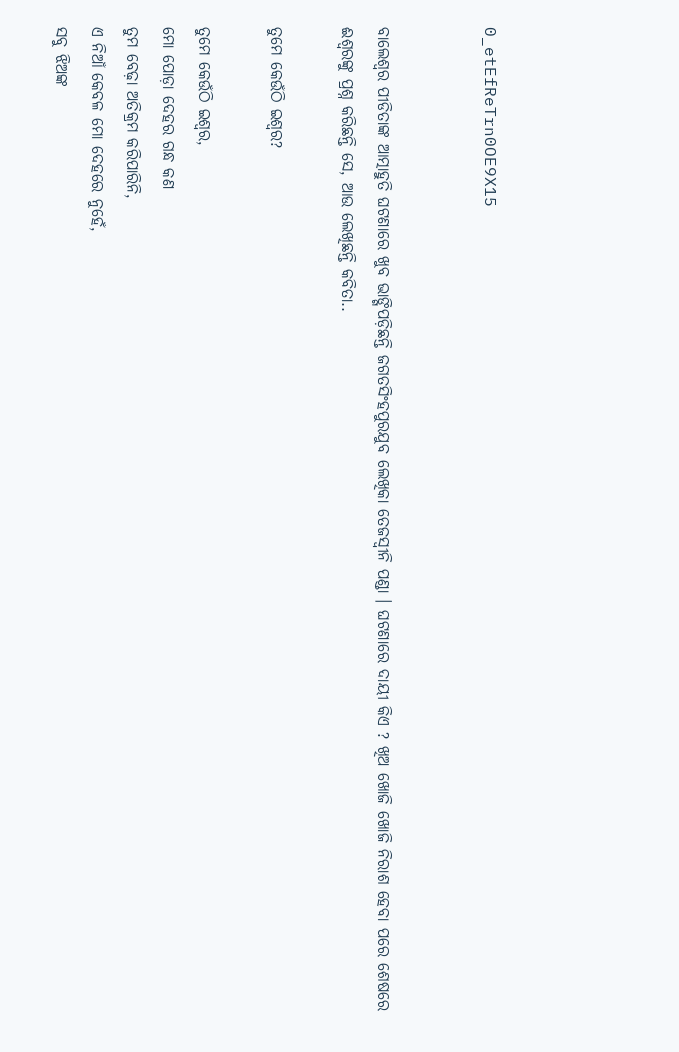0_etEfReTrn0OE9X15


ବାଲେଶ୍ଵର ପୀଡିତାଙ୍କ ଆତ୍ମାହୁତି ଘଟଣାରେ ଖୁବ ଭାଙ୍ଗିପଡ଼ିଛନ୍ତି ଜଗତସିଂହପୁରଯୁବ ଲେଖିକା ତେଜସ୍ବୀନି ପଣ୍ଡା । ଘଟଣାରେ ଦାୟୀ କିଏ ? ଖିଅ ଖୋଜି ଖୋଜି ନିରାଶ ହେବା ପରେ ଶେଷରେ ଈଶ୍ବରଙ୍କୁ ପ୍ରଶ୍ନ କରିଛନ୍ତି ସେ, ଆଉ ଲେଖିଛନ୍ତି କବିତା..

ତୁମେ କେଉଁଠି ଇଶ୍ଵର?

ତୁମେ କେଉଁଠି ଇଶ୍ଵର,
ମୋ ପୋଡ଼ା ଦେହର ଗନ୍ଧ କଣ
ତୁମ ବେଢ଼ା ଅତିକ୍ରମ କରିପାରିନି,
ଏ ନିଆଁ କେବଳ ମୋ ଦେହରେ ନୁହେଁ,
ସବୁ ଝିଅଙ୍କ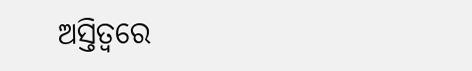ଅସ୍ତିତ୍ବରେ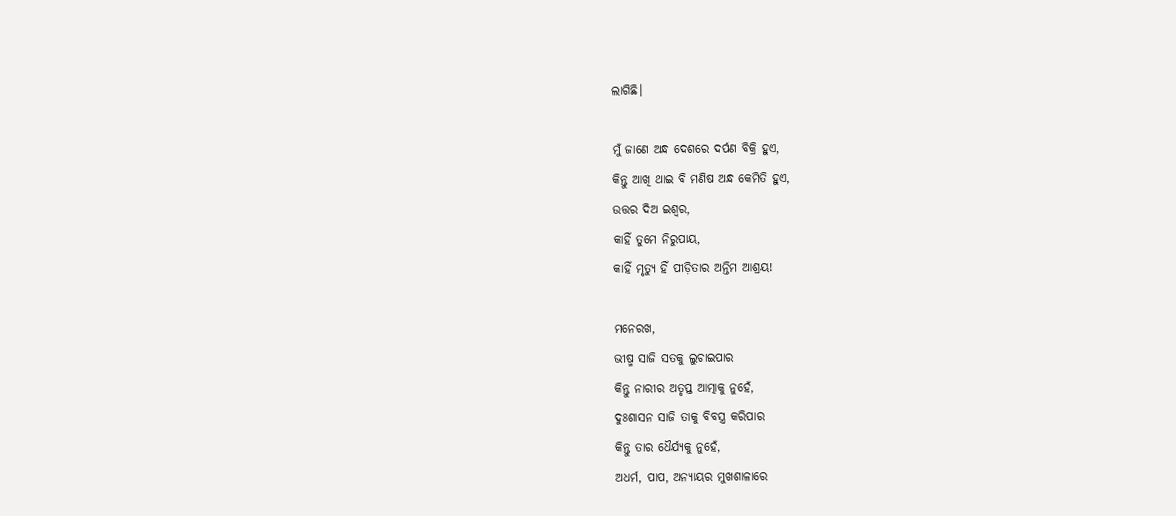ଲାଗିଛି।

ମୁଁ ଜାଣେ ଅନ୍ଧ ଦେଶରେ ଦର୍ପଣ ବିକ୍ରି ହୁଏ,
କିନ୍ତୁ ଆଖି ଥାଇ ବି ମଣିଷ ଅନ୍ଧ କେମିତି ହୁଏ,
ଉତ୍ତର ଦିଅ ଇଶ୍ଵର,
କାହିଁ ତୁମେ ନିରୁପାୟ,
କାହିଁ ମୃତ୍ୟୁ ହିଁ ପୀଡ଼ିତାର ଅନ୍ତିମ ଆଶ୍ରୟ!

ମନେରଖ,
ଭୀଷ୍ମ ସାଜି ସତକୁ ଲୁଚାଇପାର
କିନ୍ତୁ ନାରୀର ଅତୃପ୍ତ ଆତ୍ମାକୁ ନୁହେଁ,
ଦୁଃଶାସନ ସାଜି ତାକୁ ବିବସ୍ତ୍ର କରିପାର
କିନ୍ତୁ ତାର ଧୈର୍ଯ୍ଯକୁ ନୁହେଁ,
ଅଧର୍ମ, ପାପ, ଅନ୍ୟାୟର ମୁଖଶାଳାରେ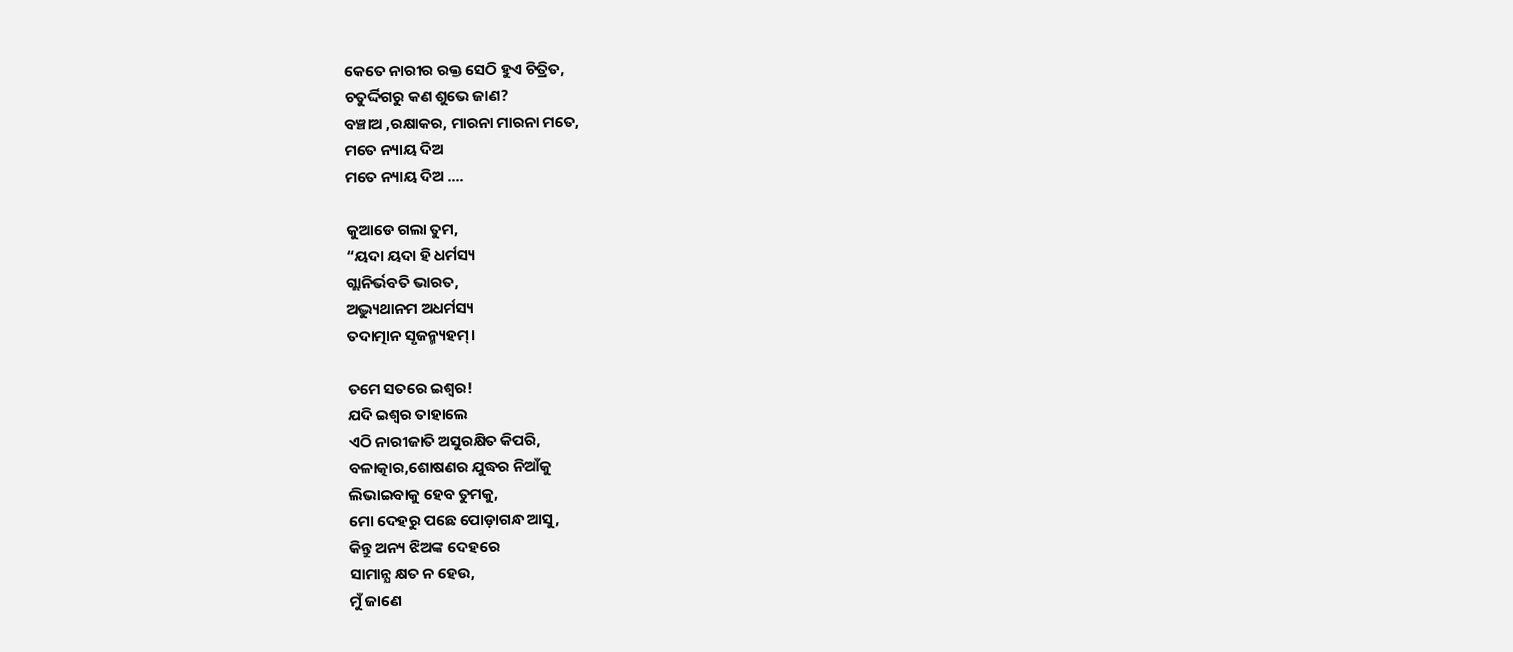କେତେ ନାରୀର ରକ୍ତ ସେଠି ହୁଏ ଚିତ୍ରିତ,
ଚତୁର୍ଦ୍ଦିଗରୁ କଣ ଶୁଭେ ଜାଣ?
ବଞ୍ଚାଅ ,ରକ୍ଷାକର, ମାରନା ମାରନା ମତେ,
ମତେ ନ୍ୟାୟ ଦିଅ
ମତେ ନ୍ୟାୟ ଦିଅ ....

କୁଆଡେ ଗଲା ତୁମ,
“ୟଦା ୟଦା ହି ଧର୍ମସ୍ୟ
ଗ୍ଲାନିର୍ଭବତି ଭାରତ,
ଅଦ୍ଭ୍ୟୁଥାନମ ଅଧର୍ମସ୍ୟ
ତଦାତ୍ମାନ ସୃଜନ୍ମ୍ୟହମ୍‌।

ତମେ ସତରେ ଇଶ୍ଵର!
ଯଦି ଇଶ୍ଵର ତାହାଲେ
ଏଠି ନାରୀଜାତି ଅସୁରକ୍ଷିତ କିପରି,
ବଳାତ୍କାର,ଶୋଷଣର ଯୁଦ୍ଧର ନିଆଁକୁ
ଲିଭାଇବାକୁ ହେବ ତୁମକୁ,
ମୋ ଦେହରୁ ପଛେ ପୋଡ଼ାଗନ୍ଧ ଆସୁ,
କିନ୍ତୁ ଅନ୍ୟ ଝିଅଙ୍କ ଦେହରେ
ସାମାନ୍ଯ କ୍ଷତ ନ ହେଉ,
ମୁଁ ଜାଣେ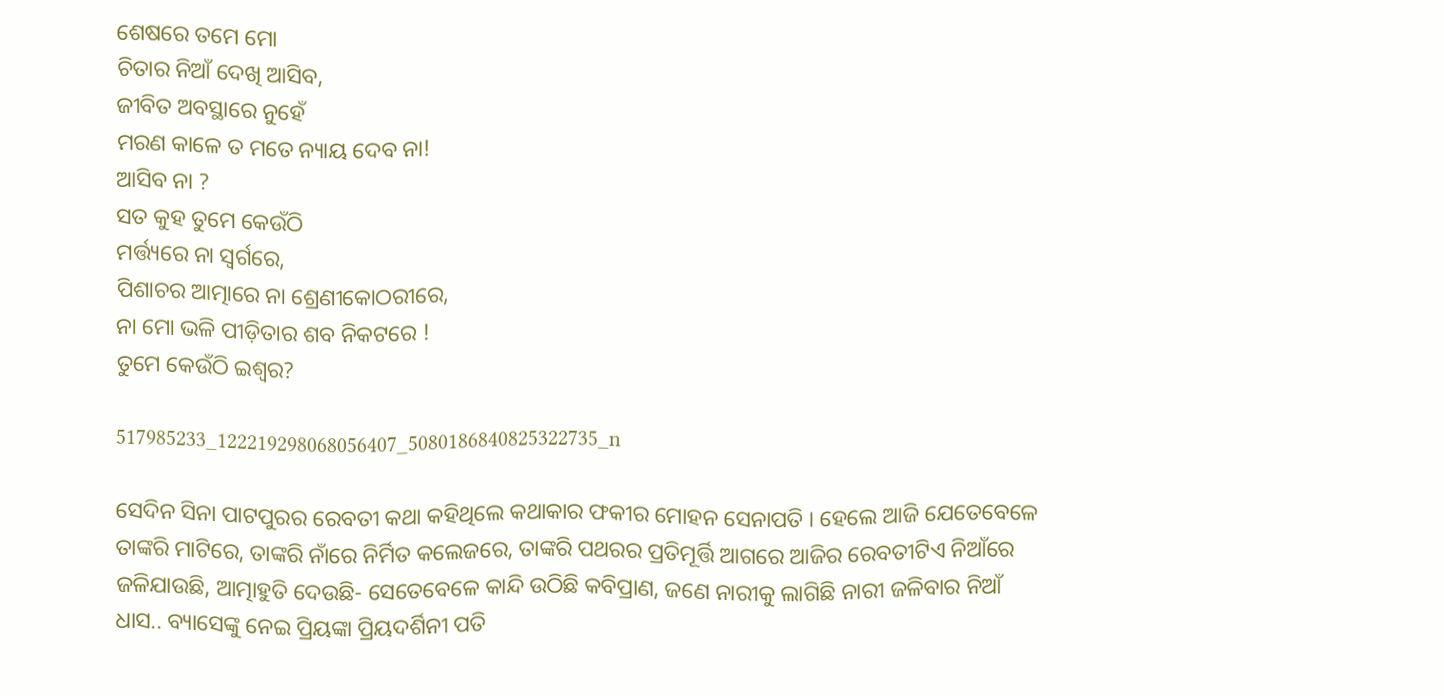ଶେଷରେ ତମେ ମୋ
ଚିତାର ନିଆଁ ଦେଖି ଆସିବ,
ଜୀବିତ ଅବସ୍ଥାରେ ନୁହେଁ
ମରଣ କାଳେ ତ ମତେ ନ୍ୟାୟ ଦେବ ନା!
ଆସିବ ନା ?
ସତ କୁହ ତୁମେ କେଉଁଠି
ମର୍ତ୍ତ୍ୟରେ ନା ସ୍ଵର୍ଗରେ,
ପିଶାଚର ଆତ୍ମାରେ ନା ଶ୍ରେଣୀକୋଠରୀରେ,
ନା ମୋ ଭଳି ପୀଡ଼ିତାର ଶବ ନିକଟରେ !
ତୁମେ କେଉଁଠି ଇଶ୍ଵର?

517985233_122219298068056407_5080186840825322735_n

ସେଦିନ ସିନା ପାଟପୁରର ରେବତୀ କଥା କହିଥିଲେ କଥାକାର ଫକୀର ମୋହନ ସେନାପତି । ହେଲେ ଆଜି ଯେତେବେଳେ ତାଙ୍କରି ମାଟିରେ, ତାଙ୍କରି ନାଁରେ ନିର୍ମିତ କଲେଜରେ, ତାଙ୍କରି ପଥରର ପ୍ରତିମୂର୍ତ୍ତି ଆଗରେ ଆଜିର ରେବତୀଟିଏ ନିଆଁରେ ଜଳିଯାଉଛି, ଆତ୍ମାହୁତି ଦେଉଛି- ସେତେବେଳେ କାନ୍ଦି ଉଠିଛି କବିପ୍ରାଣ, ଜଣେ ନାରୀକୁ ଲାଗିଛି ନାରୀ ଜଳିବାର ନିଆଁ ଧାସ.. ବ୍ୟାସେଙ୍କୁ ନେଇ ପ୍ରିୟଙ୍କା ପ୍ରିୟଦର୍ଶିନୀ ପତି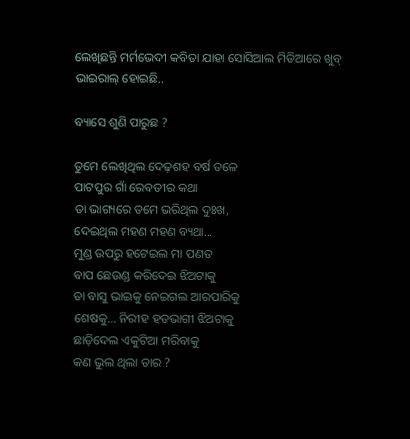ଲେଖିଛନ୍ତି ମର୍ମଭେଦୀ କବିତା ଯାହା ସୋସିଆଲ ମିଡିଆରେ ଖୁବ୍ ଭାଇରାଲ୍ ହୋଇଛି..

ବ୍ୟାସେ ଶୁଣି ପାରୁଛ ?

ତୁମେ ଲେଖିଥିଲ ଦେଢ଼ଶହ ବର୍ଷ ତଳେ
ପାଟପୁର ଗାଁ ରେବତୀର କଥା
ତା ଭାଗ୍ୟରେ ତମେ ଭରିଥିଲ ଦୁଃଖ,
ଦେଇଥିଲ ମହଣ ମହଣ ବ୍ୟଥା...
ମୁଣ୍ଡ ଉପରୁ ହଟେଇଲ ମା ପଣତ
ବାପ ଛେଉଣ୍ଡ କରିଦେଇ ଝିଅଟାକୁ
ତା ବାସୁ ଭାଇକୁ ନେଇଗଲ ଆରପାରିକୁ
ଶେଷକୁ... ନିରୀହ ହତଭାଗୀ ଝିଅଟାକୁ
ଛାଡ଼ିଦେଲ ଏକୁଟିଆ ମରିବାକୁ
କଣ ଭୁଲ ଥିଲା ତାର ?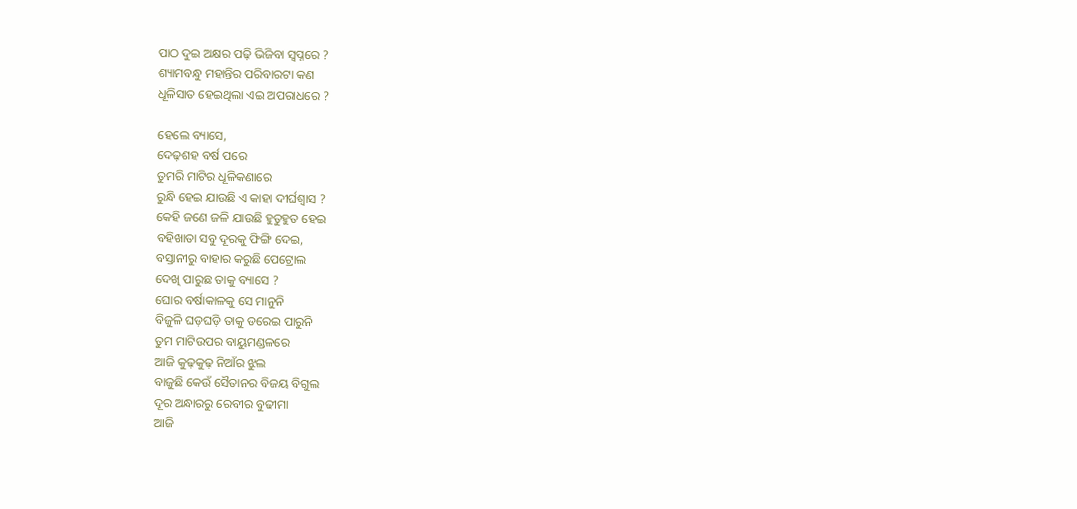ପାଠ ଦୁଇ ଅକ୍ଷର ପଢ଼ି ଭିଜିବା ସ୍ୱପ୍ନରେ ?
ଶ୍ୟାମବନ୍ଧୁ ମହାନ୍ତିର ପରିବାରଟା କଣ
ଧୂଳିସାତ ହେଇଥିଲା ଏଇ ଅପରାଧରେ ?

ହେଲେ ବ୍ୟାସେ,
ଦେଢ଼ଶହ ବର୍ଷ ପରେ
ତୁମରି ମାଟିର ଧୂଳିକଣାରେ
ରୁନ୍ଧି ହେଇ ଯାଉଛି ଏ କାହା ଦୀର୍ଘଶ୍ୱାସ ?
କେହି ଜଣେ ଜଳି ଯାଉଛି ହୁତୁହୁତ ହେଇ
ବହିଖାତା ସବୁ ଦୂରକୁ ଫିଙ୍ଗି ଦେଇ,
ବସ୍ତାନୀରୁ ବାହାର କରୁଛି ପେଟ୍ରୋଲ
ଦେଖି ପାରୁଛ ତାକୁ ବ୍ୟାସେ ?
ଘୋର ବର୍ଷାକାଳକୁ ସେ ମାନୁନି
ବିଜୁଳି ଘଡ଼ଘଡ଼ି ତାକୁ ଡରେଇ ପାରୁନି
ତୁମ ମାଟିଉପର ବାୟୁମଣ୍ଡଳରେ
ଆଜି କୁଢ଼କୁଢ଼ ନିଆଁର ଝୁଲ
ବାଜୁଛି କେଉଁ ସୈତାନର ବିଜୟ ବିଗୁଲ
ଦୂର ଅନ୍ଧାରରୁ ରେବୀର ବୁଢୀମା
ଆଜି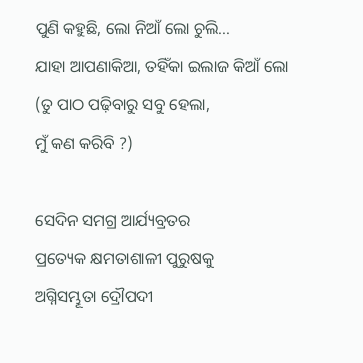ପୁଣି କହୁଛି, ଲୋ ନିଆଁ ଲୋ ଚୁଲି...
ଯାହା ଆପଣାକିଆ, ତହିଁକା ଇଲାଜ କିଆଁ ଲୋ
(ତୁ ପାଠ ପଢ଼ିବାରୁ ସବୁ ହେଲା,
ମୁଁ କଣ କରିବି ?)

ସେଦିନ ସମଗ୍ର ଆର୍ଯ୍ୟବ୍ରତର
ପ୍ରତ୍ୟେକ କ୍ଷମତାଶାଳୀ ପୁରୁଷକୁ
ଅଗ୍ନିସମ୍ଭୂତା ଦ୍ରୌପଦୀ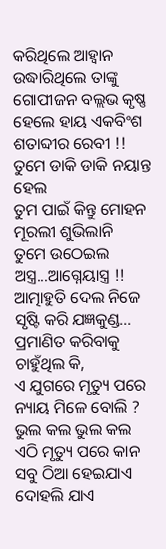କରିଥିଲେ ଆହ୍ୱାନ
ଉଦ୍ଧାରିଥିଲେ ତାଙ୍କୁ ଗୋପୀଜନ ବଲ୍ଲଭ କୃଷ୍ଣ
ହେଲେ ହାୟ ଏକବିଂଶ ଶତାବ୍ଦୀର ରେବୀ !!
ତୁମେ ଡାକି ଡାକି ନୟାନ୍ତ ହେଲ
ତୁମ ପାଇଁ କିନ୍ତୁ ମୋହନ ମୂରଲୀ ଶୁଭିଲାନି
ତୁମେ ଉଠେଇଲ ଅସ୍ତ୍ର...ଆଗ୍ନେୟାସ୍ତ୍ର !!
ଆତ୍ମାହୁତି ଦେଲ ନିଜେ ସୃଷ୍ଟି କରି ଯଜ୍ଞକୁଣ୍ଡ...
ପ୍ରମାଣିତ କରିବାକୁ ଚାହୁଁଥିଲ କି,
ଏ ଯୁଗରେ ମୃତ୍ୟୁ ପରେ ନ୍ୟାୟ ମିଳେ ବୋଲି ?
ଭୁଲ କଲ ଭୁଲ କଲ
ଏଠି ମୃତ୍ୟୁ ପରେ କାନ ସବୁ ଠିଆ ହେଇଯାଏ
ଦୋହଲି ଯାଏ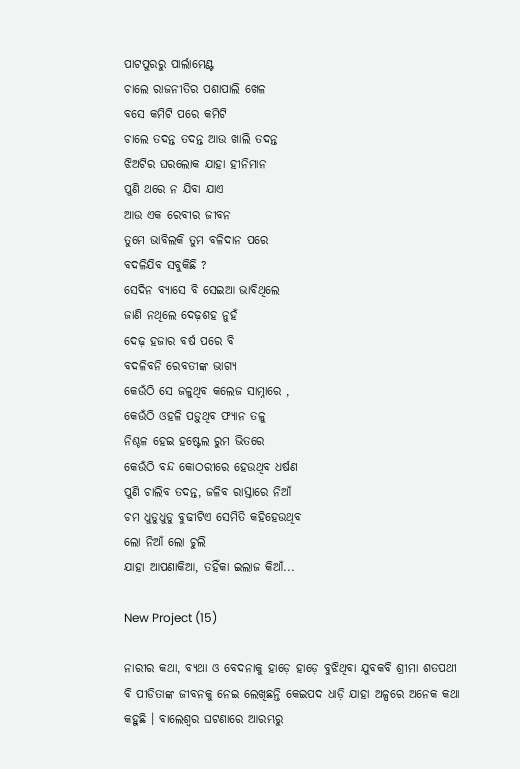ପାଟପୁରରୁ ପାର୍ଲାମେଣ୍ଟ
ଚାଲେ ରାଜନୀତିର ପଶାପାଲି ଖେଳ
ବସେ କମିଟି ପରେ କମିଟି
ଚାଲେ ତଦନ୍ତ ତଦନ୍ତ ଆଉ ଖାଲି ତଦନ୍ତ
ଝିଅଟିର ଘରଲୋକ ଯାହା ହୀନିମାନ
ପୁଣି ଥରେ ନ ଯିବା ଯାଏ
ଆଉ ଏକ ରେବୀର ଜୀବନ
ତୁମେ ଭାବିଲକି ତୁମ ବଳିଦାନ ପରେ
ବଦଳିଯିବ ସବୁକିଛି ?
ସେଦିନ ବ୍ୟାସେ ବି ସେଇଆ ଭାବିଥିଲେ
ଜାଣି ନଥିଲେ ଦେଢ଼ଶହ ନୁହଁ
ଦେଢ଼ ହଜାର ବର୍ଷ ପରେ ବି
ବଦଳିବନି ରେବତୀଙ୍କ ଭାଗ୍ୟ
କେଉଁଠି ସେ ଜଳୁଥିବ କଲେଜ ସାମ୍ନାରେ ,
କେଉଁଠି ଓହଳି ପଡ଼ୁଥିବ ଫ୍ୟାନ ତଳୁ
ନିଶ୍ଚଳ ହେଇ ହଷ୍ଟେଲ ରୁମ ଭିତରେ
କେଉଁଠି ବନ୍ଦ କୋଠରୀରେ ହେଉଥିବ ଧର୍ଷଣ
ପୁଣି ଚାଲିବ ତଦନ୍ତ, ଜଳିବ ରାସ୍ତାରେ ନିଆଁ
ଚମ ଧୁଡୁଧୁଡୁ ବୁଢୀଟିଏ ସେମିତି କହିହେଉଥିବ
ଲୋ ନିଆଁ ଲୋ ଚୁଲି
ଯାହା ଆପଣାକିଆ, ତହିଁକା ଇଲାଜ କିଆଁ...

New Project (15)

ନାରୀର କଥା, ବ୍ୟଥା ଓ ବେଦନାକୁ ହାଡ଼େ ହାଡ଼େ ବୁଝିଥିବା ଯୁବକବି ଶ୍ରୀମା ଶତପଥୀ ବି ପୀଡିତାଙ୍କ ଜୀବନକୁ ନେଇ ଲେଖିଛନ୍ତି କେଇପଦ ଧାଡ଼ି ଯାହା ଅଳ୍ପରେ ଅନେକ କଥା କହୁଛି । ବାଲେଶ୍ବର ଘଟଣାରେ ଆରମ୍ଭରୁ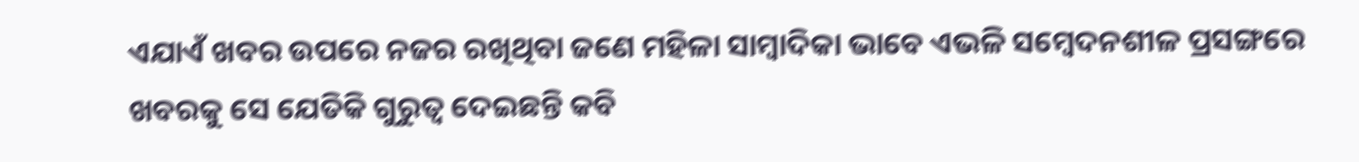ଏଯାଏଁ ଖବର ଉପରେ ନଜର ରଖିଥିବା ଜଣେ ମହିଳା ସାମ୍ବାଦିକା ଭାବେ ଏଭଳି ସମ୍ବେଦନଶୀଳ ପ୍ରସଙ୍ଗରେ ଖବରକୁ ସେ ଯେତିକି ଗୁରୁତ୍ବ ଦେଇଛନ୍ତି କବି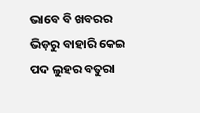ଭାବେ ବି ଖବରର ଭିଡ଼ରୁ ବାହାରି କେଇ ପଦ ଲୁହର ବତୁରା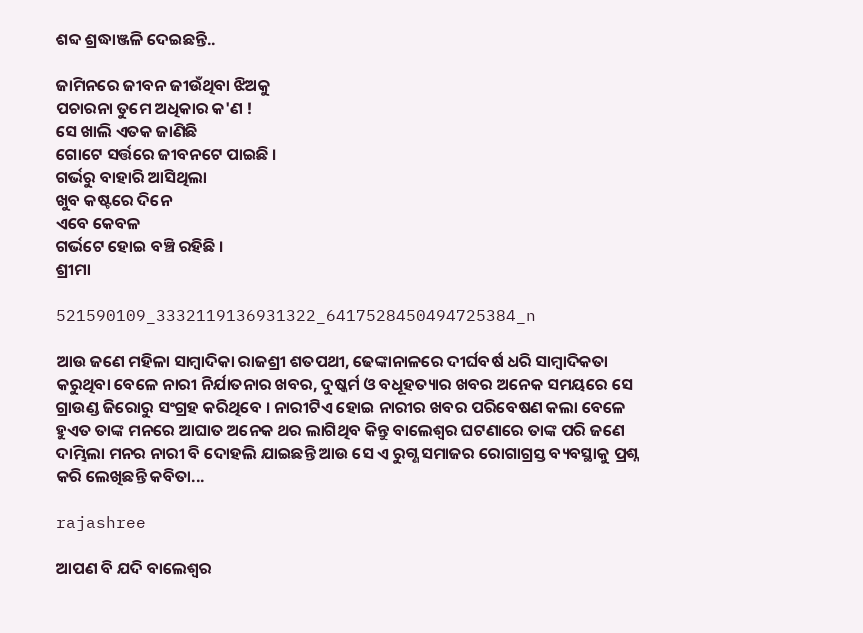ଶବ୍ଦ ଶ୍ରଦ୍ଧାଞ୍ଜଳି ଦେଇଛନ୍ତି..

ଜାମିନରେ ଜୀବନ ଜୀଉଁଥିବା ଝିଅକୁ
ପଚାରନା ତୁମେ ଅଧିକାର କ'ଣ !
ସେ ଖାଲି ଏତକ ଜାଣିଛି
ଗୋଟେ ସର୍ତ୍ତରେ ଜୀବନଟେ ପାଇଛି ।
ଗର୍ଭରୁ ବାହାରି ଆସିଥିଲା
ଖୁବ କଷ୍ଟରେ ଦିନେ
ଏବେ କେବଳ
ଗର୍ଭଟେ ହୋଇ ବଞ୍ଚି ରହିଛି ।
ଶ୍ରୀମା

521590109_3332119136931322_6417528450494725384_n

ଆଉ ଜଣେ ମହିଳା ସାମ୍ବାଦିକା ରାଜଶ୍ରୀ ଶତପଥୀ, ଢେଙ୍କାନାଳରେ ଦୀର୍ଘବର୍ଷ ଧରି ସାମ୍ବାଦିକତା କରୁଥିବା ବେଳେ ନାରୀ ନିର୍ଯାତନାର ଖବର, ଦୁଷ୍କର୍ମ ଓ ବଧୂହତ୍ୟାର ଖବର ଅନେକ ସମୟରେ ସେ ଗ୍ରାଉଣ୍ଡ ଜିରୋରୁ ସଂଗ୍ରହ କରିଥିବେ । ନାରୀଟିଏ ହୋଇ ନାରୀର ଖବର ପରିବେଷଣ କଲା ବେଳେ ହୁଏତ ତାଙ୍କ ମନରେ ଆଘାତ ଅନେକ ଥର ଲାଗିଥିବ କିନ୍ତୁ ବାଲେଶ୍ବର ଘଟଣାରେ ତାଙ୍କ ପରି ଜଣେ ଦାମ୍ଭିଲା ମନର ନାରୀ ବି ଦୋହଲି ଯାଇଛନ୍ତି ଆଉ ସେ ଏ ରୁଗ୍ଣ ସମାଜର ରୋଗାଗ୍ରସ୍ତ ବ୍ୟବସ୍ଥାକୁ ପ୍ରଶ୍ନ କରି ଲେଖିଛନ୍ତି କବିତା...

rajashree

ଆପଣ ବି ଯଦି ବାଲେଶ୍ବର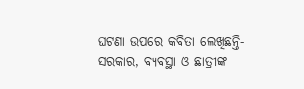ଘଟଣା ଉପରେ କବିତା ଲେଖିଛନ୍ତି- ସରକାର, ବ୍ୟବସ୍ଥା ଓ ଛାତ୍ରୀଙ୍କ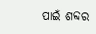ପାଇଁ ଶବ୍ଦର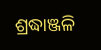ଶ୍ରଦ୍ଧାଞ୍ଜଳି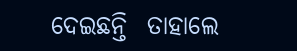ଦେଇଛନ୍ତି  ତାହାଲେ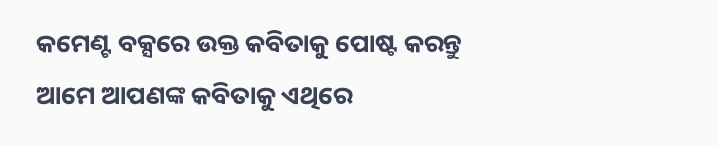କମେଣ୍ଟ ବକ୍ସରେ ଉକ୍ତ କବିତାକୁ ପୋଷ୍ଟ କରନ୍ତୁ ଆମେ ଆପଣଙ୍କ କବିତାକୁ ଏଥିରେ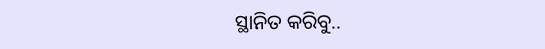ସ୍ଥାନିତ କରିବୁ..